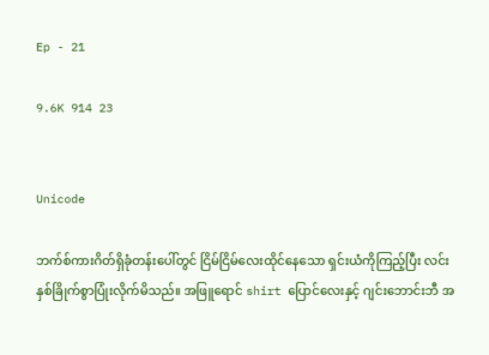Ep - 21

9.6K 914 23


Unicode

ဘက်စ်ကားဂိတ်ရှိခုံတန်းပေါ်တွင် ငြိမ်ငြိမ်လေးထိုင်နေသော ရှင်းယံကိုကြည့်ပြီး လင်း နှစ်ခြိုက်စွာပြုံးလိုက်မိသည်။ အဖြူရောင် shirt ပြောင်လေးနှင့် ဂျင်းဘောင်းဘီ အ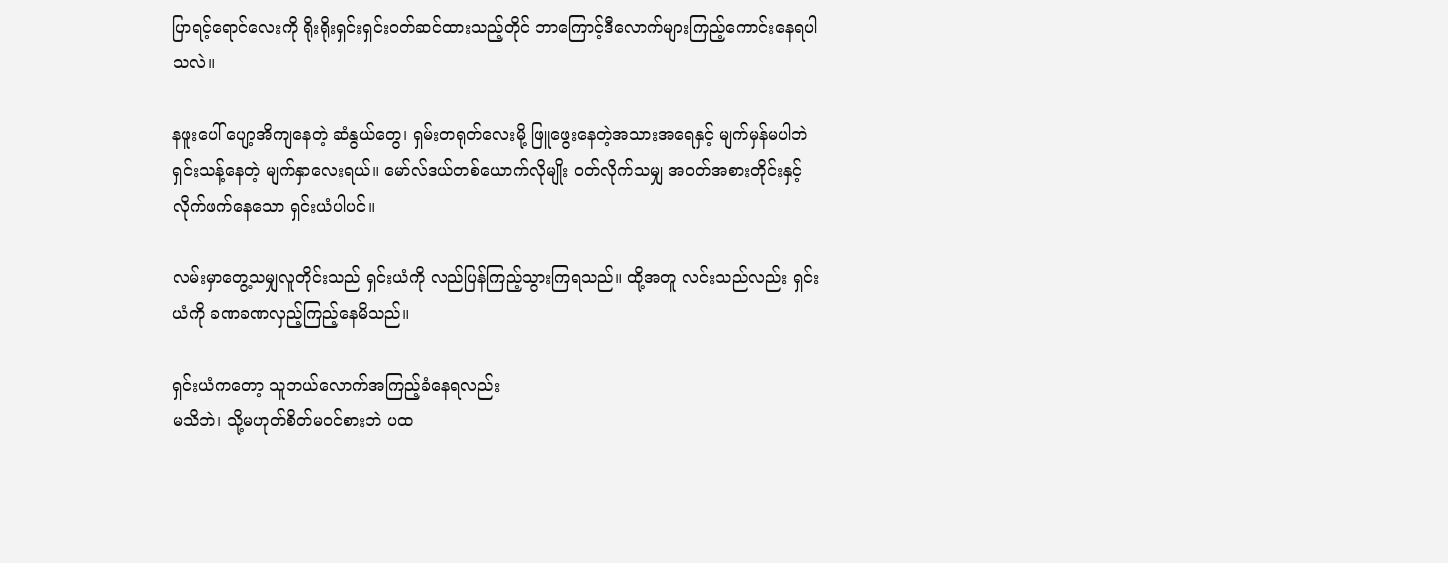ပြာရင့်ရောင်လေးကို ရိုးရိုးရှင်းရှင်းဝတ်ဆင်ထားသည့်တိုင် ဘာကြောင့်ဒီလောက်များကြည့်ကောင်းနေရပါသလဲ။

နဖူးပေါ် ပျော့အိကျနေတဲ့ ဆံနွယ်တွေ၊ ရှမ်းတရုတ်လေးမို့ ဖြူဖွေးနေတဲ့အသားအရေနှင့် မျက်မှန်မပါဘဲ ရှင်းသန့်နေတဲ့ မျက်နှာလေးရယ်။ မော်လ်ဒယ်တစ်ယောက်လိုမျိုး ဝတ်လိုက်သမျှ အဝတ်အစားတိုင်းနှင့်လိုက်ဖက်နေသော ရှင်းယံပါပင်။

လမ်းမှာတွေ့သမျှလူတိုင်းသည် ရှင်းယံကို လည်ပြန်ကြည့်သွားကြရသည်။ ထို့အတူ လင်းသည်လည်း ရှင်းယံကို ခဏခဏလှည့်ကြည့်နေမိသည်။

ရှင်းယံကတော့ သူဘယ်လောက်အကြည့်ခံနေရလည်း
မသိဘဲ၊ သို့မဟုတ်စိတ်မဝင်စားဘဲ ပထ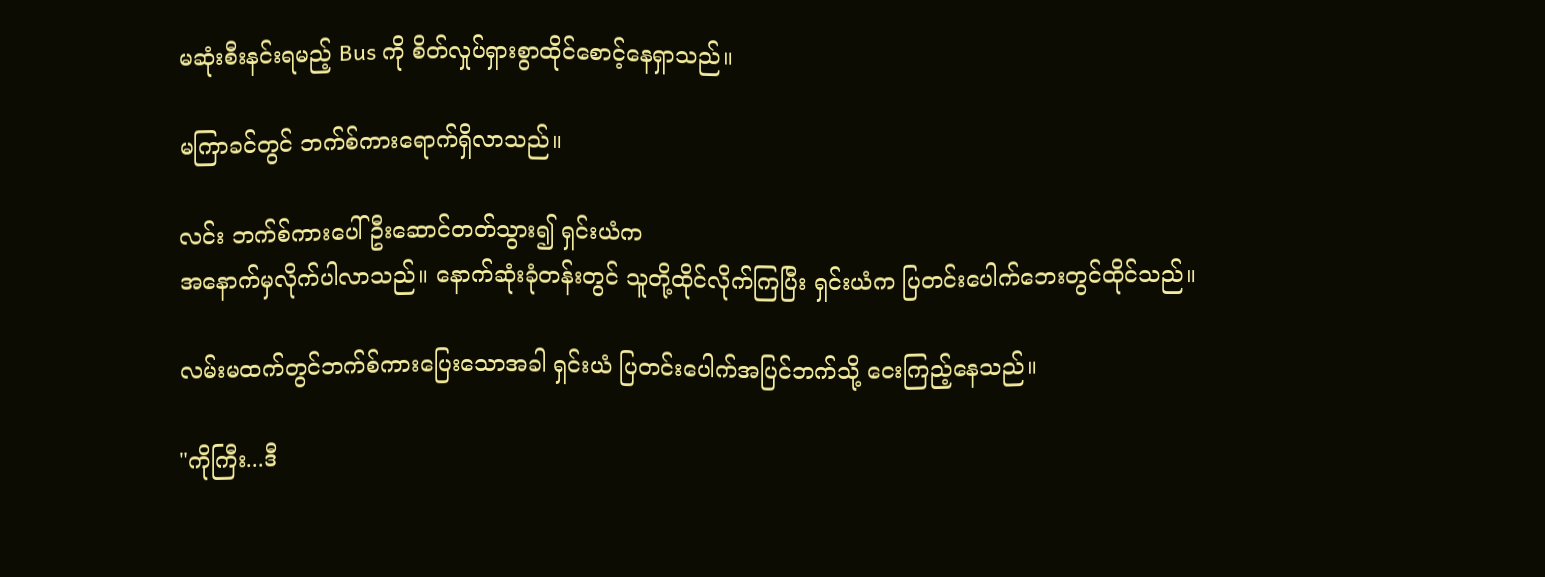မဆုံးစီးနင်းရမည့် Bus ကို စိတ်လှုပ်ရှားစွာထိုင်စောင့်နေရှာသည်။

မကြာခင်တွင် ဘက်စ်ကားရောက်ရှိလာသည်။

လင်း ဘက်စ်ကားပေါ်ဦးဆောင်တတ်သွား၍ ရှင်းယံက
အနောက်မှလိုက်ပါလာသည်။ နောက်ဆုံးခုံတန်းတွင် သူတို့ထိုင်လိုက်ကြပြီး ရှင်းယံက ပြတင်းပေါက်ဘေးတွင်ထိုင်သည်။

လမ်းမထက်တွင်ဘက်စ်ကားပြေးသောအခါ ရှင်းယံ ပြတင်းပေါက်အပြင်ဘက်သို့ ငေးကြည့်နေသည်။

"ကိုကြီး...ဒီ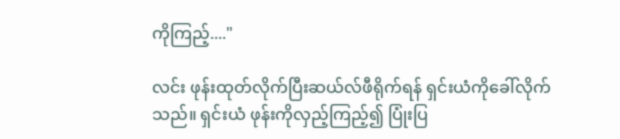ကိုကြည့်...."

လင်း ဖုန်းထုတ်လိုက်ပြီးဆယ်လ်ဖီရိုက်ရန် ရှင်းယံကိုခေါ်လိုက်သည်။ ရှင်းယံ ဖုန်းကိုလှည့်ကြည့်၍ ပြုံးပြ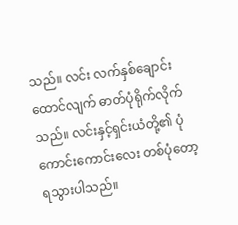သည်။ လင်း လက်နှစ်ချောင်းထောင်လျက် ဓာတ်ပုံရိုက်လိုက်သည်။ လင်းနှင့်ရှင်းယံတို့၏ ပုံကောင်းကောင်းလေး တစ်ပုံတော့ရသွားပါသည်။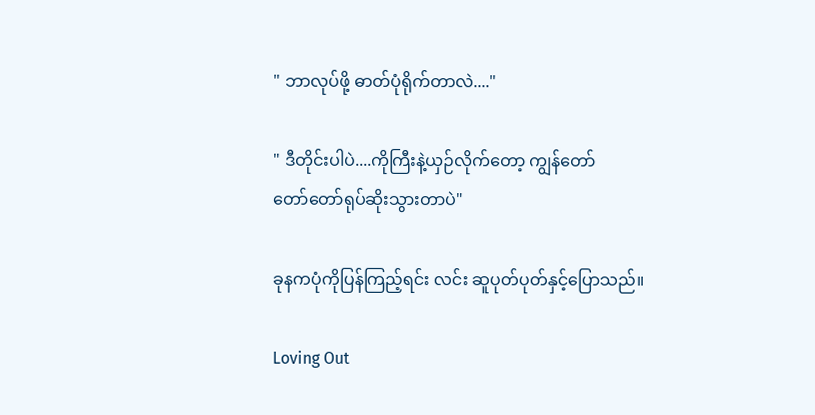" ဘာလုပ်ဖို့ ဓာတ်ပုံရိုက်တာလဲ...."

" ဒီတိုင်းပါပဲ....ကိုကြီးနဲ့ယှဉ်လိုက်တော့ ကျွန်တော်
တော်တော်ရုပ်ဆိုးသွားတာပဲ"

ခုနကပုံကိုပြန်ကြည့်ရင်း လင်း ဆူပုတ်ပုတ်နှင့်ပြောသည်။

Loving Out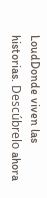LoudDonde viven las historias. Descúbrelo ahora